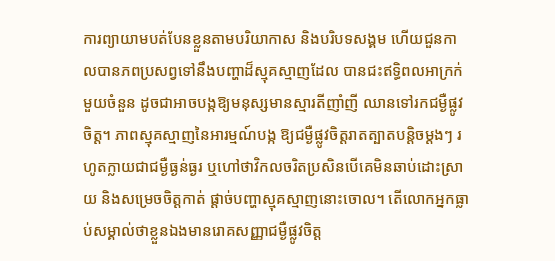ការព្យាយាមបត់បែនខ្លួនតាមបរិយាកាស និងបរិបទសង្គម ហើយជួនកាលបានភពប្រសព្វទៅនឹងបញ្ហាដ៏ស្មុគស្មាញដែល បានជះឥទ្ធិពលអាក្រក់មួយចំនួន ដូចជាអាចបង្កឱ្យមនុស្សមានស្មារតីញាំញី ឈានទៅរកជម្ងឺផ្លូវចិត្ដ។ ភាពស្មុគស្មាញនៃអារម្មណ៍បង្ក ឱ្យជម្ងឺផ្លូវចិត្ដរាតត្បាតបន្ដិចម្ដងៗ រហូតក្លាយជាជម្ងឺធ្ងន់ធ្ងរ ឬហៅថាវិកលចរិតប្រសិនបើគេមិនឆាប់ដោះស្រាយ និងសម្រេចចិត្ដកាត់ ផ្ដាច់បញ្ហាស្មុគស្មាញនោះចោល។ តើលោកអ្នកធ្លាប់សម្គាល់ថាខ្លួនឯងមានរោគសញ្ញាជម្ងឺផ្លូវចិត្ដ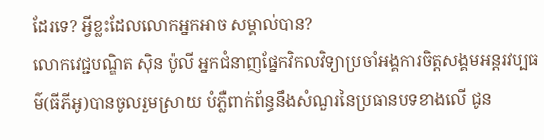ដែរទេ? អ្វីខ្លះដែលលោកអ្នកអាច សម្គាល់បាន?
លោកវេជ្ជបណ្ឌិត ស៊ិន ប៉ូលី អ្នកជំនាញផ្នែកវិកលវិទ្យាប្រចាំអង្គការចិត្ដសង្គមអន្ដរវប្បធម៌(ធីភីអូ)បានចូលរួមស្រាយ បំភ្លឺពាក់ព័ន្ធនឹងសំណួរនៃប្រធានបទខាងលើ ជូន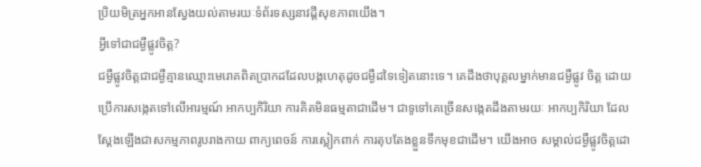ប្រិយមិត្រអ្នកអានស្វែងយល់តាមរយៈទំព័រទស្សនាវដ្ដីសុខភាពយើង។
អ្វីទៅជាជម្ងឺផ្លូវចិត្ដ?
ជម្ងឺផ្លូវចិត្ដជាជម្ងឺគ្មានឈ្មោះមេរោគពិតប្រាកដដែលបង្កហេតុដូចជម្ងឺដទៃទៀតនោះទេ។ គេដឹងថាបុគ្គលម្នាក់មានជម្ងឺផ្លូវ ចិត្ដ ដោយប្រើការសង្កេតទៅលើអារម្មណ៍ អាកប្បកិរិយា ការគិតមិនធម្មតាជាដើម។ ជាទូទៅគេច្រើនសង្កេតដឹងតាមរយៈ អាកប្បកិរិយា ដែលស្ដែងឡើងជាសកម្មភាពរូបរាងកាយ ពាក្យពេចន៍ ការស្លៀកពាក់ ការតុបតែងខ្លួនទឹកមុខជាដើម។ យើងអាច សម្គាល់ជម្ងឺផ្លូវចិត្ដដោ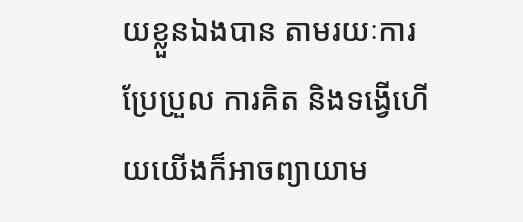យខ្លួនឯងបាន តាមរយៈការប្រែប្រួល ការគិត និងទង្វើហើយយើងក៏អាចព្យាយាម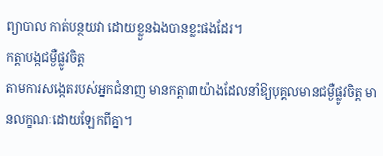ព្យាបាល កាត់បន្ថយវា ដោយខ្លួនឯងបានខ្លះផងដែរ។
កត្ដាបង្កជម្ងឺផ្លូវចិត្ដ
តាមការសង្កេតរបស់អ្នកជំនាញ មានកត្ដា៣យ៉ាងដែលនាំឱ្យបុគ្គលមានជម្ងឺផ្លូវចិត្ដ មានលក្ខណៈដោយឡែកពីគ្នា។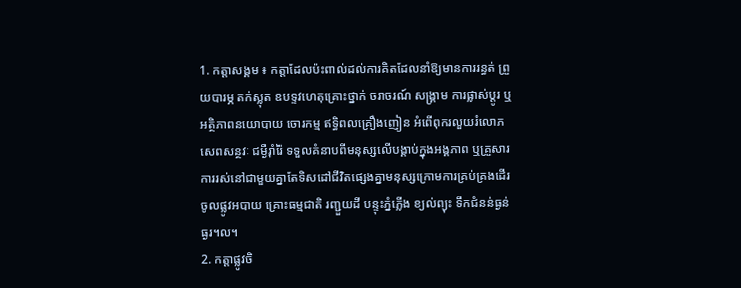1. កត្ដាសង្គម ៖ កត្ដាដែលប៉ះពាល់ដល់ការគិតដែលនាំឱ្យមានការរន្ធត់ ព្រួយបារម្ភ តក់ស្លុត ឧបទ្ទវហេតុគ្រោះថ្នាក់ ចរាចរណ៍ សង្គ្រាម ការផ្លាស់ប្ដូរ ឬអត្ថិភាពនយោបាយ ចោរកម្ម ឥទ្ធិពលគ្រឿងញៀន អំពើពុករលួយរំលោភសេពសន្ថវៈ ជម្ងឺរ៉ាំរ៉ៃ ទទួលគំនាបពីមនុស្សលើបង្គាប់ក្នុងអង្គភាព ឬគ្រួសារ ការរស់នៅជាមួយគ្នាតែទិសដៅជីវិតផ្សេងគ្នាមនុស្សក្រោមការគ្រប់គ្រងដើរ ចូលផ្លូវអបាយ គ្រោះធម្មជាតិ រញ្ជួយដី បន្ទុះភ្នំភ្លើង ខ្យល់ព្យុះ ទឹកជំនន់ធ្ងន់ធ្ងរ។ល។
2. កត្ដាផ្លូវចិ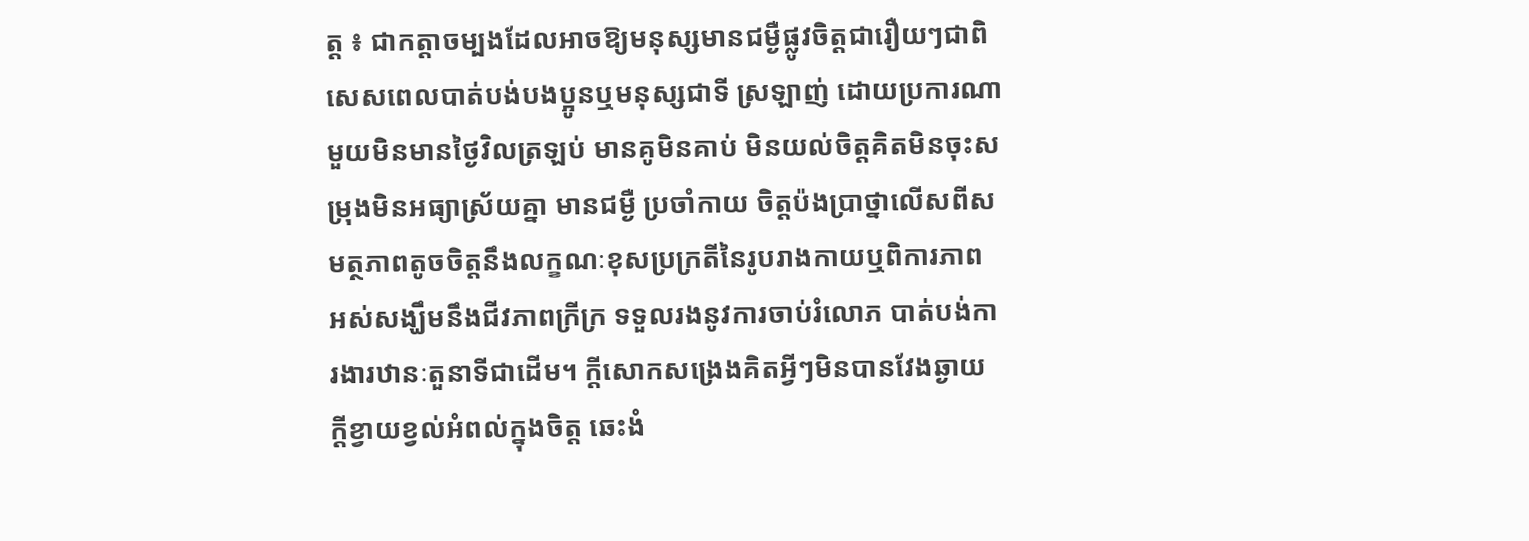ត្ដ ៖ ជាកត្ដាចម្បងដែលអាចឱ្យមនុស្សមានជម្ងឺផ្លូវចិត្ដជារឿយៗជាពិសេសពេលបាត់បង់បងប្អូនឬមនុស្សជាទី ស្រឡាញ់ ដោយប្រការណាមួយមិនមានថ្ងៃវិលត្រឡប់ មានគូមិនគាប់ មិនយល់ចិត្ដគិតមិនចុះសម្រុងមិនអធ្យាស្រ័យគ្នា មានជម្ងឺ ប្រចាំកាយ ចិត្ដប៉ងប្រាថ្នាលើសពីសមត្ថភាពតូចចិត្ដនឹងលក្ខណៈខុសប្រក្រតីនៃរូបរាងកាយឬពិការភាព អស់សង្ឃឹមនឹងជីវភាពក្រីក្រ ទទួលរងនូវការចាប់រំលោភ បាត់បង់ការងារឋានៈតួនាទីជាដើម។ ក្ដីសោកសង្រេងគិតអ្វីៗមិនបានវែងឆ្ងាយ ក្ដីខ្វាយខ្វល់អំពល់ក្នុងចិត្ដ ឆេះងំ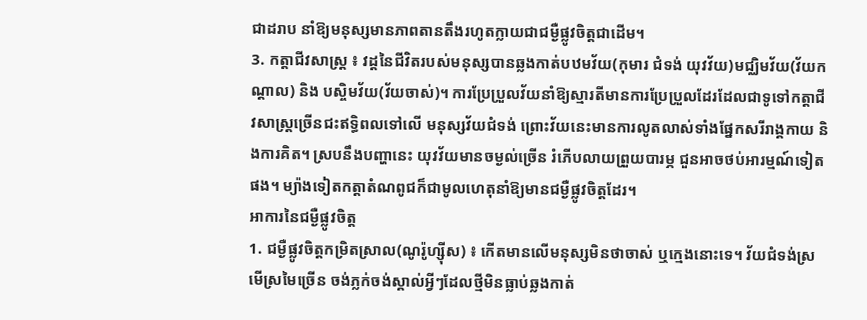ជាដរាប នាំឱ្យមនុស្សមានភាពតានតឹងរហូតក្លាយជាជម្ងឺផ្លូវចិត្ដជាដើម។
3. កត្ដាជីវសាស្ដ្រ ៖ វដ្ដនៃជីវិតរបស់មនុស្សបានឆ្លងកាត់បឋមវ័យ(កុមារ ជំទង់ យុវវ័យ)មជ្ឈិមវ័យ(វ័យកណ្ដាល) និង បស្ចិមវ័យ(វ័យចាស់)។ ការប្រែប្រួលវ័យនាំឱ្យស្មារតីមានការប្រែប្រួលដែរដែលជាទូទៅកត្ដាជីវសាស្ដ្រច្រើនជះឥទ្ធិពលទៅលើ មនុស្សវ័យជំទង់ ព្រោះវ័យនេះមានការលូតលាស់ទាំងផ្នែកសរីរាង្គកាយ និងការគិត។ ស្របនឹងបញ្ហានេះ យុវវ័យមានចម្ងល់ច្រើន រំភើបលាយព្រួយបារម្ភ ជួនអាចថប់អារម្មណ៍ទៀតផង។ ម្យ៉ាងទៀតកត្ដាតំណពូជក៏ជាមូលហេតុនាំឱ្យមានជម្ងឺផ្លូវចិត្ដដែរ។
អាការនៃជម្ងឺផ្លូវចិត្ដ
1. ជម្ងឺផ្លូវចិត្ដកម្រិតស្រាល(ណូរ៉ូហ្ស៊ីស) ៖ កើតមានលើមនុស្សមិនថាចាស់ ឬក្មេងនោះទេ។ វ័យជំទង់ស្រមើស្រមៃច្រើន ចង់ភ្លក់ចង់ស្គាល់អ្វីៗដែលថ្មីមិនធ្លាប់ឆ្លងកាត់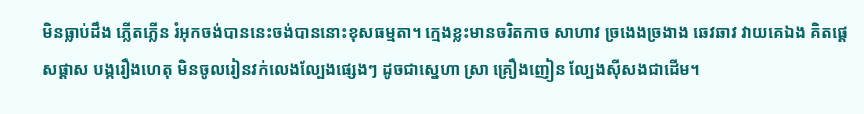មិនធ្លាប់ដឹង ភ្លើតភ្លើន រំអុកចង់បាននេះចង់បាននោះខុសធម្មតា។ ក្មេងខ្លះមានចរិតកាច សាហាវ ច្រងេងច្រងាង ឆេវឆាវ វាយគេឯង គិតផ្ដេសផ្ដាស បង្ករឿងហេតុ មិនចូលរៀនវក់លេងល្បែងផ្សេងៗ ដូចជាស្នេហា ស្រា គ្រឿងញៀន ល្បែងស៊ីសងជាដើម។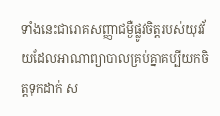ទាំងនេះជារោគសញ្ញាជម្ងឺផ្លូវចិត្ដរបស់យុវវ័យដែលអាណាព្យាបាលគ្រប់គ្នាគប្បីយកចិត្ដទុកដាក់ ស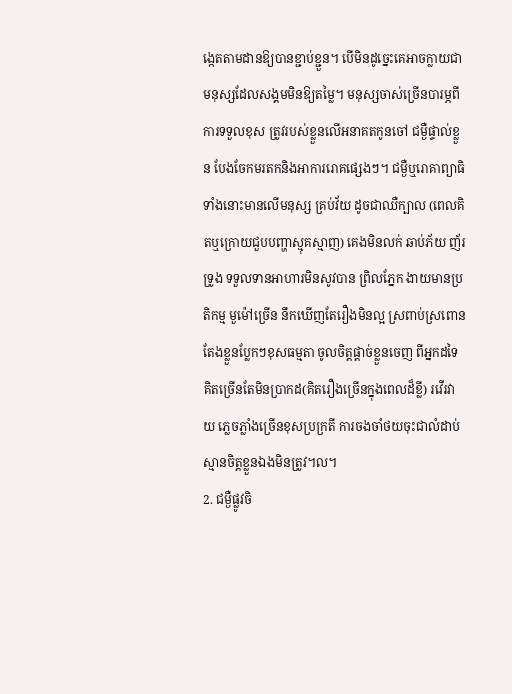ង្កេតតាមដានឱ្យបានខ្ជាប់ខ្ជួន។ បើមិនដូច្នេះគេអាចក្លាយជាមនុស្សដែលសង្គមមិនឱ្យតម្លៃ។ មនុស្សចាស់ច្រើនបារម្ភពីការទទួលខុស ត្រូវរបស់ខ្លួនលើអនាគតកូនចៅ ជម្ងឺផ្ទាល់ខ្លួន បែងចែកមរតកនិងអាការរោគផ្សេងៗ។ ជម្ងឺឬរោគាព្យាធិទាំងនោះមានលើមនុស្ស គ្រប់វ័យ ដូចជាឈឺក្បាល (ពេលគិតឬក្រោយជួបបញ្ហាស្មុគស្មាញ) គេងមិនលក់ ឆាប់ភ័យ ញ័រទ្រូង ទទួលទានអាហារមិនសូវបាន ព្រិលភ្នែក ងាយមានប្រតិកម្ម មួម៉ៅច្រើន នឹកឃើញតែរឿងមិនល្អ ស្រពាប់ស្រពោន តែងខ្លួនប្លែកៗខុសធម្មតា ចូលចិត្ដផ្ដាច់ខ្លួនចេញ ពីអ្នកដទៃ គិតច្រើនតែមិនប្រាកដ(គិតរឿងច្រើនក្នុងពេលដ៏ខ្លី) រវើរវាយ ភ្លេចភ្លាំងច្រើនខុសប្រក្រតី ការចងចាំថយចុះជាលំដាប់ ស្មានចិត្ដខ្លួនឯងមិនត្រូវ។ល។
2. ជម្ងឺផ្លូវចិ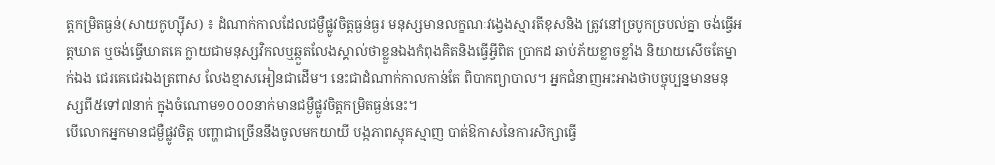ត្ដកម្រិតធ្ងន់(សាយកូហ្ស៊ីស) ៖ ដំណាក់កាលដែលជម្ងឺផ្លូវចិត្ដធ្ងន់ធ្ងរ មនុស្សមានលក្ខណៈវង្វេងស្មារតីខុសនិង ត្រូវនៅច្របូកច្របល់គ្នា ចង់ធ្វើអត្ដឃាត ឬចង់ធ្វើឃាតគេ ក្លាយជាមនុស្សវិកលឬឆ្កួតលែងស្គាល់ថាខ្លួនឯងកំពុងគិតនិងធ្វើអ្វីពិត ប្រាកដ ឆាប់ភ័យខ្លាចខ្លាំង និយាយសើចតែម្នាក់ឯង ជេរគេជេរឯងត្រពាស លែងខ្មាសអៀនជាដើម។ នេះជាដំណាក់កាលកាន់តែ ពិបាកព្យាបាល។ អ្នកជំនាញអះអាងថាបច្ចុប្បន្នមានមនុស្សពី៥ទៅ៧នាក់ ក្នុងចំណោម១០០០នាក់មានជម្ងឺផ្លូវចិត្ដកម្រិតធ្ងន់នេះ។
បើលោកអ្នកមានជម្ងឺផ្លូវចិត្ដ បញ្ហាជាច្រើននឹងចូលមកយាយី បង្កភាពស្មុគស្មាញ បាត់ឱកាសនៃការសិក្សាធ្វើ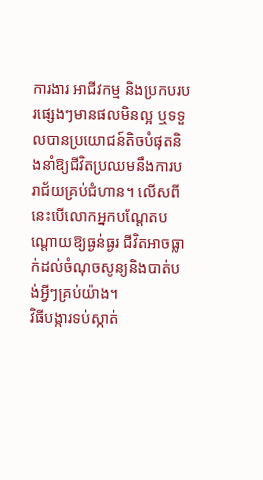ការងារ អាជីវកម្ម និងប្រកបរបរផ្សេងៗមានផលមិនល្អ ឬទទួលបានប្រយោជន៍តិចបំផុតនិងនាំឱ្យជីវិតប្រឈមនឹងការបរាជ័យគ្រប់ជំហាន។ លើសពីនេះបើលោកអ្នកបណ្ដែតបណ្ដោយឱ្យធ្ងន់ធ្ងរ ជីវិតអាចធ្លាក់ដល់ចំណុចសូន្យនិងបាត់បង់អ្វីៗគ្រប់យ៉ាង។
វិធីបង្ការទប់ស្កាត់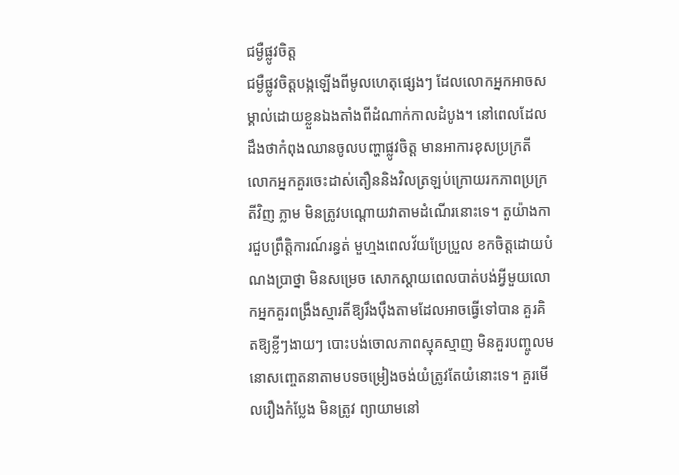ជម្ងឺផ្លូវចិត្ដ
ជម្ងឺផ្លូវចិត្ដបង្កឡើងពីមូលហេតុផ្សេងៗ ដែលលោកអ្នកអាចសម្គាល់ដោយខ្លួនឯងតាំងពីដំណាក់កាលដំបូង។ នៅពេលដែល ដឹងថាកំពុងឈានចូលបញ្ហាផ្លូវចិត្ដ មានអាការខុសប្រក្រតី លោកអ្នកគួរចេះដាស់តឿននិងវិលត្រឡប់ក្រោយរកភាពប្រក្រតីវិញ ភ្លាម មិនត្រូវបណ្ដោយវាតាមដំណើរនោះទេ។ តួយ៉ាងការជួបព្រឹត្ដិការណ៍រន្ធត់ មួហ្មងពេលវ័យប្រែប្រួល ខកចិត្ដដោយបំណងប្រាថ្នា មិនសម្រេច សោកស្ដាយពេលបាត់បង់អ្វីមួយលោកអ្នកគួរពង្រឹងស្មារតីឱ្យរឹងប៉ឹងតាមដែលអាចធ្វើទៅបាន គួរគិតឱ្យខ្លីៗងាយៗ បោះបង់ចោលភាពស្មុគស្មាញ មិនគួរបញ្ចូលមនោសញ្ចេតនាតាមបទចម្រៀងចង់យំត្រូវតែយំនោះទេ។ គួរមើលរឿងកំប្លែង មិនត្រូវ ព្យាយាមនៅ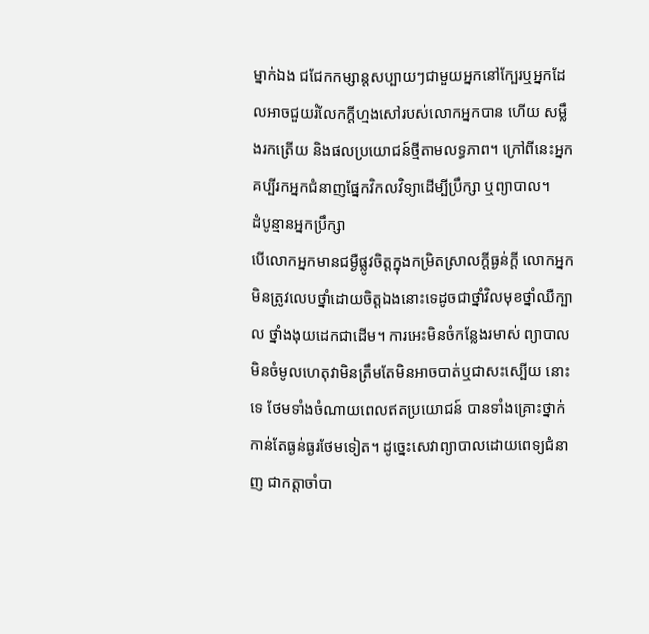ម្នាក់ឯង ជជែកកម្សាន្ដសប្បាយៗជាមួយអ្នកនៅក្បែរឬអ្នកដែលអាចជួយរំលែកក្ដីហ្មងសៅរបស់លោកអ្នកបាន ហើយ សម្លឹងរកត្រើយ និងផលប្រយោជន៍ថ្មីតាមលទ្ធភាព។ ក្រៅពីនេះអ្នកគប្បីរកអ្នកជំនាញផ្នែកវិកលវិទ្យាដើម្បីប្រឹក្សា ឬព្យាបាល។
ដំបូន្មានអ្នកប្រឹក្សា
បើលោកអ្នកមានជម្ងឺផ្លូវចិត្ដក្នុងកម្រិតស្រាលក្ដីធ្ងន់ក្ដី លោកអ្នកមិនត្រូវលេបថ្នាំដោយចិត្ដឯងនោះទេដូចជាថ្នាំវិលមុខថ្នាំឈឺក្បាល ថ្នាំងងុយដេកជាដើម។ ការអេះមិនចំកន្លែងរមាស់ ព្យាបាលមិនចំមូលហេតុវាមិនត្រឹមតែមិនអាចបាត់ឬជាសះស្បើយ នោះទេ ថែមទាំងចំណាយពេលឥតប្រយោជន៍ បានទាំងគ្រោះថ្នាក់កាន់តែធ្ងន់ធ្ងរថែមទៀត។ ដូច្នេះសេវាព្យាបាលដោយពេទ្យជំនាញ ជាកត្ដាចាំបា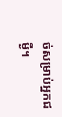ច់សម្រាប់អ្នកជម្ងឺ។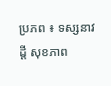ប្រភព ៖ ទស្សនាវដ្តី សុខភាព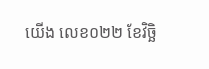យើង លេខ០២២ ខែវិច្ឆិ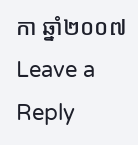កា ឆ្នាំ២០០៧
Leave a Reply